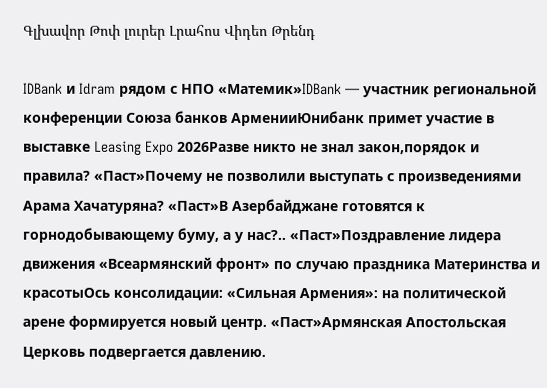Գլխավոր Թոփ լուրեր Լրահոս Վիդեո Թրենդ

IDBank и Idram рядом с НПО «Матемик»IDBank — участник региональной конференции Союза банков АрменииЮнибанк примет участие в выставке Leasing Expo 2026Разве никто не знал закон,порядок и правила? «Паст»Почему не позволили выступать с произведениями Арама Хачатуряна? «Паст»В Азербайджане готовятся к горнодобывающему буму, а у нас?.. «Паст»Поздравление лидера движения «Всеармянский фронт» по случаю праздника Материнства и красотыОсь консолидации: «Сильная Армения»: на политической арене формируется новый центр. «Паст»Армянская Апостольская Церковь подвергается давлению.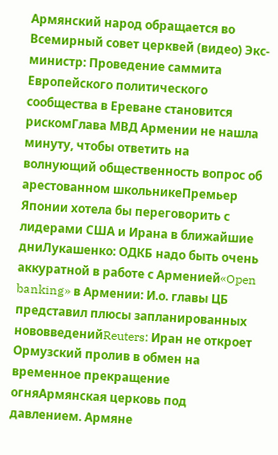Армянский народ обращается во Всемирный совет церквей (видео) Экс-министр: Проведение саммита Европейского политического сообщества в Ереване становится рискомГлава МВД Армении не нашла минуту, чтобы ответить на волнующий общественность вопрос об арестованном школьникеПремьер Японии хотела бы переговорить с лидерами США и Ирана в ближайшие дниЛукашенко: ОДКБ надо быть очень аккуратной в работе с Арменией«Open banking» в Армении: И.о. главы ЦБ представил плюсы запланированных нововведенийReuters: Иран не откроет Ормузский пролив в обмен на временное прекращение огняАрмянская церковь под давлением. Армяне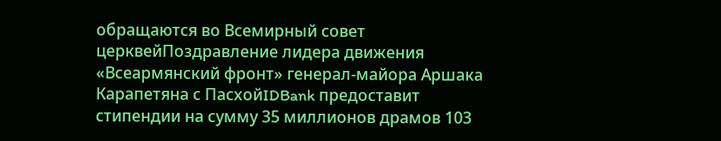обращаются во Всемирный совет церквейПоздравление лидера движения «Всеармянский фронт» генерал-майора Аршака Карапетяна с ПасхойIDBank предоставит стипендии на сумму 35 миллионов драмов 103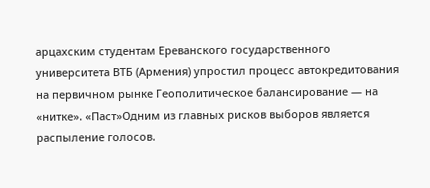арцахским студентам Ереванского государственного университета ВТБ (Армения) упростил процесс автокредитования на первичном рынке Геополитическое балансирование — на «нитке». «Паст»Одним из главных рисков выборов является распыление голосов.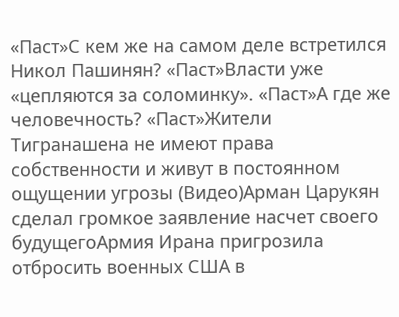«Паст»С кем же на самом деле встретился Никол Пашинян? «Паст»Власти уже «цепляются за соломинку». «Паст»А где же человечность? «Паст»Жители Тигранашена не имеют права собственности и живут в постоянном ощущении угрозы (Видео)Арман Царукян сделал громкое заявление насчет своего будущегоАрмия Ирана пригрозила отбросить военных США в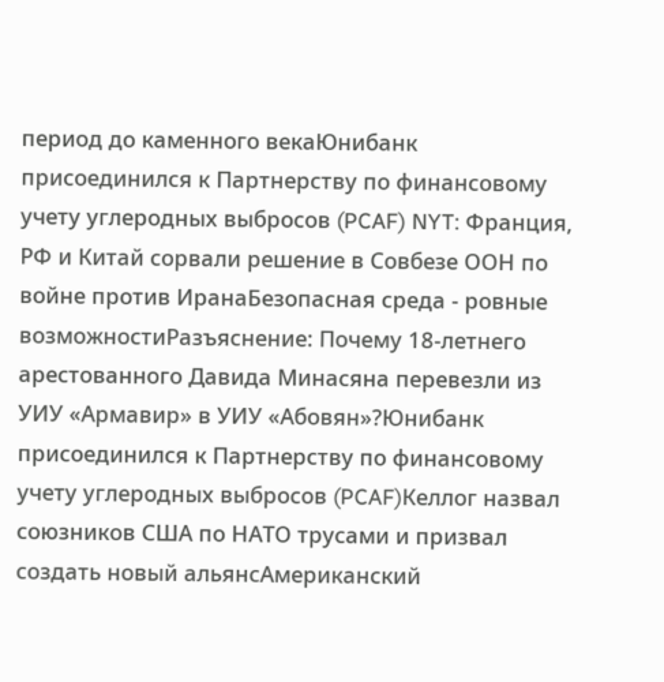период до каменного векаЮнибанк присоединился к Партнерству по финансовому учету углеродных выбросов (PCAF) NYT: Франция, РФ и Китай сорвали решение в Совбезе ООН по войне против ИранаБезопасная среда - ровные возможностиРазъяснение: Почему 18-летнего арестованного Давида Минасяна перевезли из УИУ «Армавир» в УИУ «Абовян»?Юнибанк присоединился к Партнерству по финансовому учету углеродных выбросов (PCAF)Келлог назвал союзников США по НАТО трусами и призвал создать новый альянсАмериканский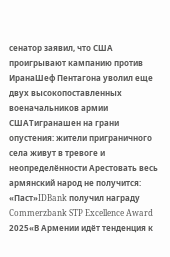сенатор заявил, что США проигрывают кампанию против ИранаШеф Пентагона уволил еще двух высокопоставленных военачальников армии СШАТигранашен на грани опустения: жители приграничного села живут в тревоге и неопределённости Арестовать весь армянский народ не получится: «Паст»IDBank получил награду Commerzbank STP Excellence Award 2025«В Армении идёт тенденция к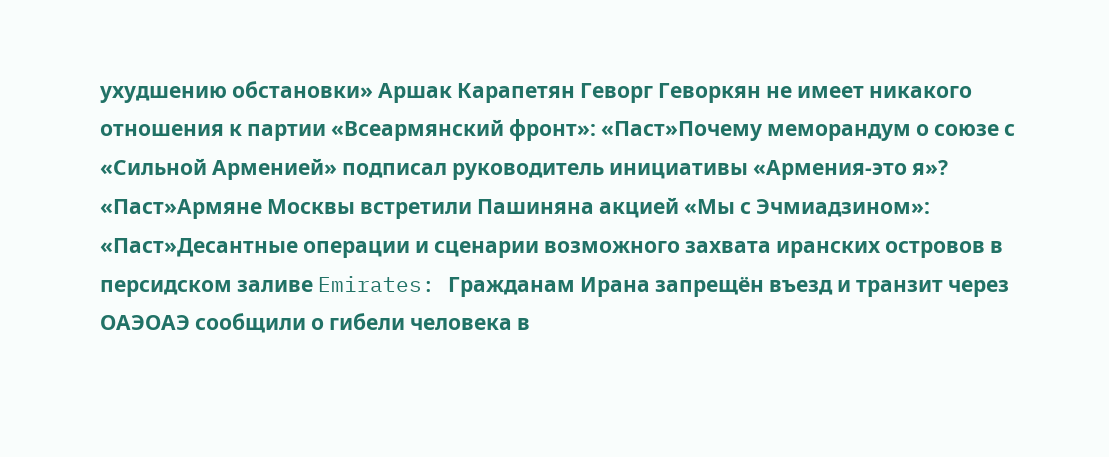ухудшению обстановки» Аршак Карапетян Геворг Геворкян не имеет никакого отношения к партии «Всеармянский фронт»: «Паст»Почему меморандум о союзе с «Сильной Арменией» подписал руководитель инициативы «Армения-это я»? «Паст»Армяне Москвы встретили Пашиняна акцией «Мы с Эчмиадзином»: «Паст»Десантные операции и сценарии возможного захвата иранских островов в персидском заливе Emirates: Гражданам Ирана запрещён въезд и транзит через ОАЭОАЭ сообщили о гибели человека в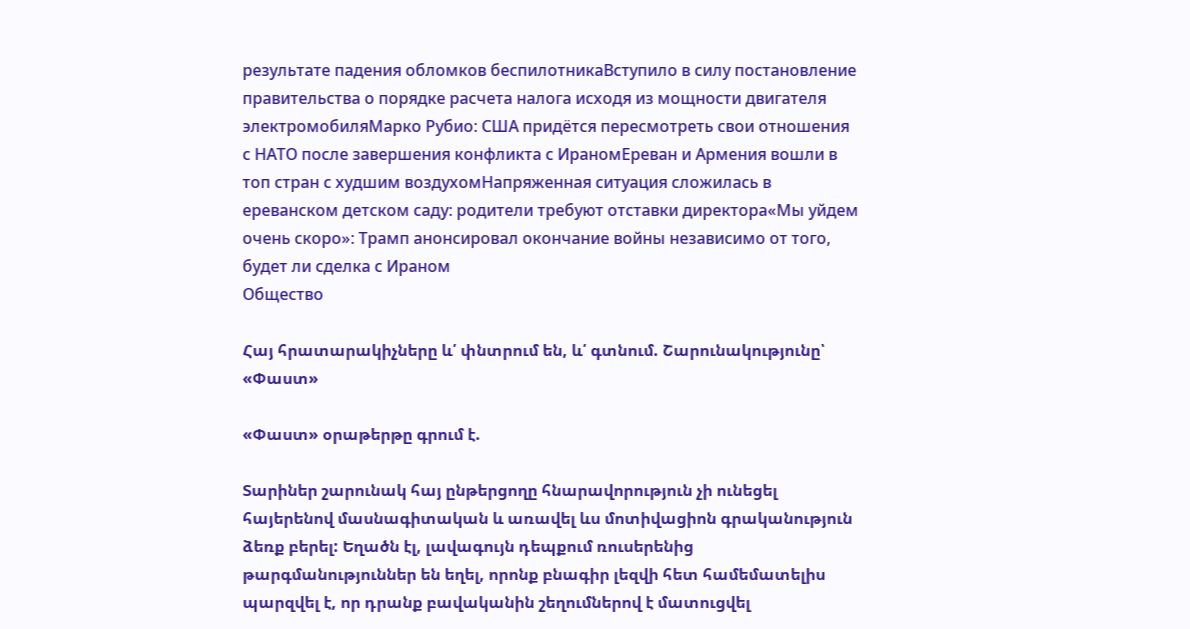результате падения обломков беспилотникаВступило в силу постановление правительства о порядке расчета налога исходя из мощности двигателя электромобиляМарко Рубио: США придётся пересмотреть свои отношения с НАТО после завершения конфликта с ИраномЕреван и Армения вошли в топ стран с худшим воздухомНапряженная ситуация сложилась в ереванском детском саду: родители требуют отставки директора«Мы уйдем очень скоро»: Трамп анонсировал окончание войны независимо от того, будет ли сделка с Ираном
Общество

Հայ հրատարակիչները և՛ փնտրում են, և՛ գտնում. Շարունակությունը՝ «Փաստ»

«Փաստ» օրաթերթը գրում է.

Տարիներ շարունակ հայ ընթերցողը հնարավորություն չի ունեցել հայերենով մասնագիտական և առավել ևս մոտիվացիոն գրականություն ձեռք բերել: Եղածն էլ, լավագույն դեպքում ռուսերենից թարգմանություններ են եղել, որոնք բնագիր լեզվի հետ համեմատելիս պարզվել է, որ դրանք բավականին շեղումներով է մատուցվել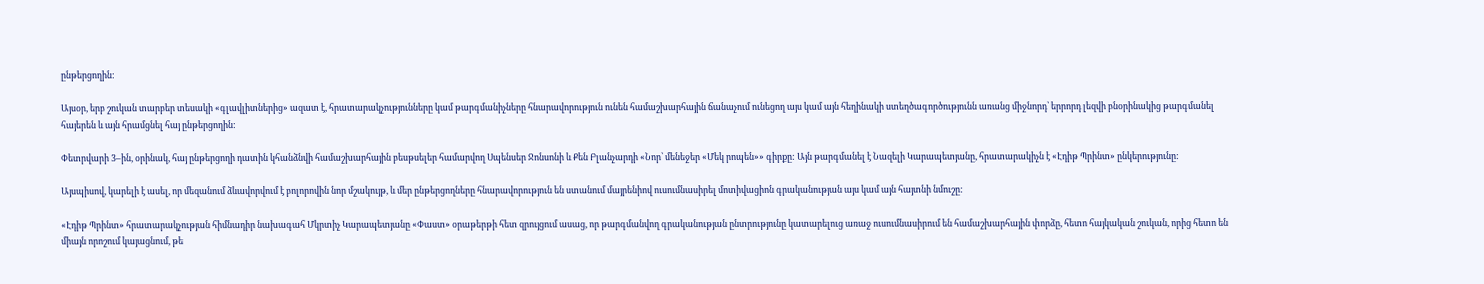ընթերցողին:

Այսօր, երբ շուկան տարբեր տեսակի «գլավլիտներից» ազատ է, հրատարակչությունները կամ թարգմանիչները հնարավորություն ունեն համաշխարհային ճանաչում ունեցող այս կամ այն հեղինակի ստեղծագործությունն առանց միջնորդ՝ երրորդ լեզվի բնօրինակից թարգմանել հայերեն և այն հրամցնել հայ ընթերցողին:

Փետրվարի 3–ին, օրինակ, հայ ընթերցողի դատին կհանձնվի համաշխարհային բեսթսելեր համարվող Սպենսեր Ջոնսոնի և Քեն Բլանչարդի «Նոր՝ մենեջեր «Մեկ րոպեն»» գիրքը: Այն թարգմանել է Նազելի Կարապետյանը, հրատարակիչն է «Էդիթ Պրինտ» ընկերությունը:

Այսպիսով, կարելի է ասել, որ մեզանում ձևավորվում է բոլորովին նոր մշակույթ, և մեր ընթերցողները հնարավորություն են ստանում մայրենիով ուսումնասիրել մոտիվացիոն գրականության այս կամ այն հայտնի նմուշը:

«Էդիթ Պրինտ» հրատարակչության հիմնադիր նախագահ Մկրտիչ Կարապետյանը «Փաստ» օրաթերթի հետ զրույցում ասաց, որ թարգմանվող գրականության ընտրությունը կատարելուց առաջ ուսումնասիրում են համաշխարհային փորձը, հետո հայկական շուկան, որից հետո են միայն որոշում կայացնում, թե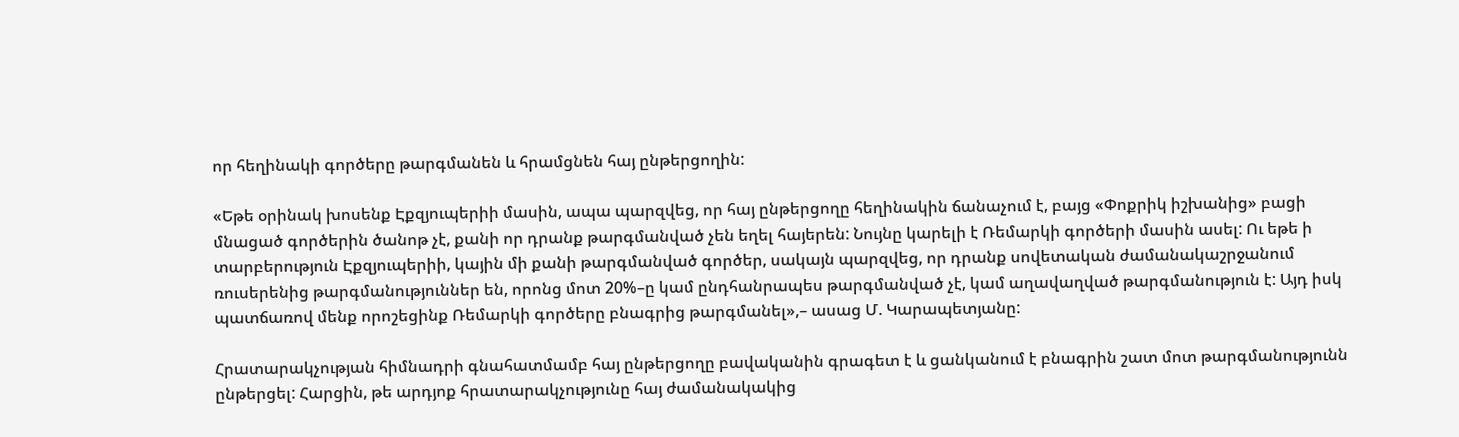որ հեղինակի գործերը թարգմանեն և հրամցնեն հայ ընթերցողին:

«Եթե օրինակ խոսենք Էքզյուպերիի մասին, ապա պարզվեց, որ հայ ընթերցողը հեղինակին ճանաչում է, բայց «Փոքրիկ իշխանից» բացի մնացած գործերին ծանոթ չէ, քանի որ դրանք թարգմանված չեն եղել հայերեն: Նույնը կարելի է Ռեմարկի գործերի մասին ասել: Ու եթե ի տարբերություն Էքզյուպերիի, կային մի քանի թարգմանված գործեր, սակայն պարզվեց, որ դրանք սովետական ժամանակաշրջանում ռուսերենից թարգմանություններ են, որոնց մոտ 20%–ը կամ ընդհանրապես թարգմանված չէ, կամ աղավաղված թարգմանություն է: Այդ իսկ պատճառով մենք որոշեցինք Ռեմարկի գործերը բնագրից թարգմանել»,– ասաց Մ. Կարապետյանը:

Հրատարակչության հիմնադրի գնահատմամբ հայ ընթերցողը բավականին գրագետ է և ցանկանում է բնագրին շատ մոտ թարգմանությունն ընթերցել: Հարցին, թե արդյոք հրատարակչությունը հայ ժամանակակից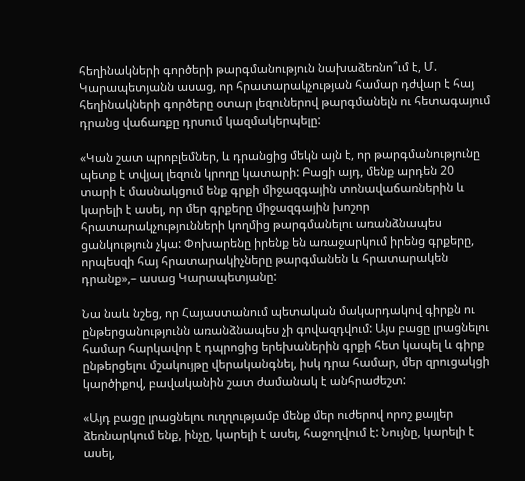հեղինակների գործերի թարգմանություն նախաձեռնո՞ւմ է, Մ. Կարապետյանն ասաց, որ հրատարակչության համար դժվար է հայ հեղինակների գործերը օտար լեզուներով թարգմանելն ու հետագայում դրանց վաճառքը դրսում կազմակերպելը:

«Կան շատ պրոբլեմներ, և դրանցից մեկն այն է, որ թարգմանությունը պետք է տվյալ լեզուն կրողը կատարի: Բացի այդ, մենք արդեն 20 տարի է մասնակցում ենք գրքի միջազգային տոնավաճառներին և կարելի է ասել, որ մեր գրքերը միջազգային խոշոր հրատարակչությունների կողմից թարգմանելու առանձնապես ցանկություն չկա: Փոխարենը իրենք են առաջարկում իրենց գրքերը, որպեսզի հայ հրատարակիչները թարգմանեն և հրատարակեն դրանք»,– ասաց Կարապետյանը:

Նա նաև նշեց, որ Հայաստանում պետական մակարդակով գիրքն ու ընթերցանությունն առանձնապես չի գովազդվում: Այս բացը լրացնելու համար հարկավոր է դպրոցից երեխաներին գրքի հետ կապել և գիրք ընթերցելու մշակույթը վերականգնել, իսկ դրա համար, մեր զրուցակցի կարծիքով, բավականին շատ ժամանակ է անհրաժեշտ:

«Այդ բացը լրացնելու ուղղությամբ մենք մեր ուժերով որոշ քայլեր ձեռնարկում ենք, ինչը, կարելի է ասել, հաջողվում է: Նույնը, կարելի է ասել,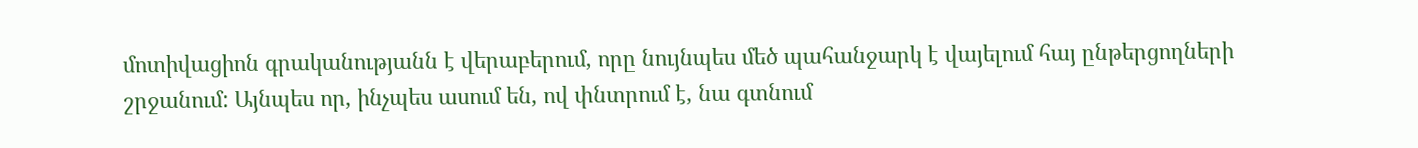մոտիվացիոն գրականությանն է վերաբերում, որը նույնպես մեծ պահանջարկ է վայելում հայ ընթերցողների շրջանում: Այնպես որ, ինչպես ասում են, ով փնտրում է, նա գտնում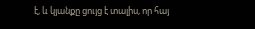է, և կյանքը ցույց է տալիս, որ հայ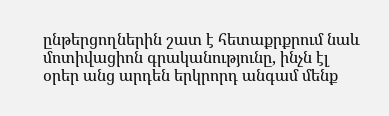ընթերցողներին շատ է հետաքրքրում նաև մոտիվացիոն գրականությունը, ինչն էլ օրեր անց արդեն երկրորդ անգամ մենք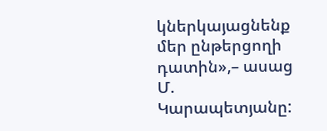կներկայացնենք մեր ընթերցողի դատին»,– ասաց Մ. Կարապետյանը: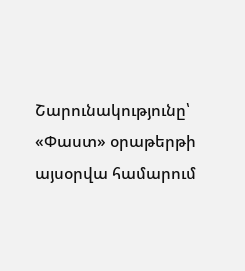Շարունակությունը՝ «Փաստ» օրաթերթի այսօրվա համարում